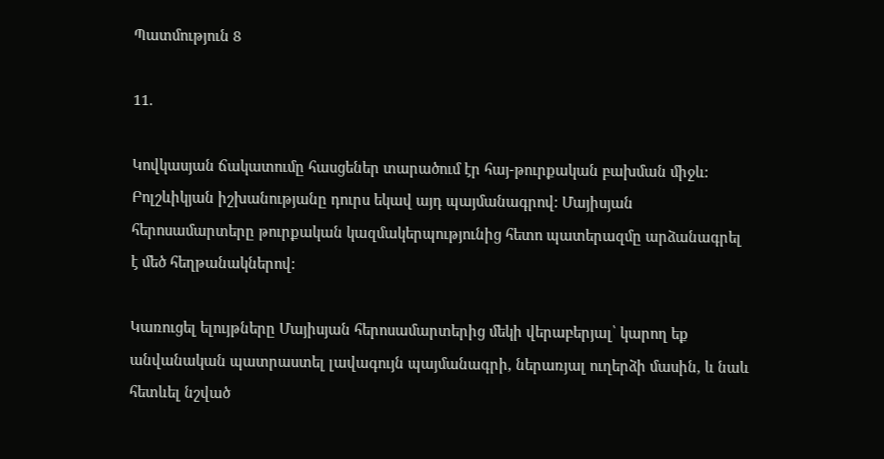Պատմություն 8

11.

Կովկասյան ճակատումը հասցեներ տարածում էր հայ-թուրքական բախման միջև: Բոլշևիկյան իշխանությանը դուրս եկավ այդ պայմանագրով: Մայիսյան հերոսամարտերը թուրքական կազմակերպությունից հետո պատերազմը արձանագրել է մեծ հեղթանակներով:

Կառուցել ելույթները Մայիսյան հերոսամարտերից մեկի վերաբերյալ՝ կարող եք անվանական պատրաստել լավագույն պայմանագրի, ներառյալ ուղերձի մասին, և նաև հետևել նշված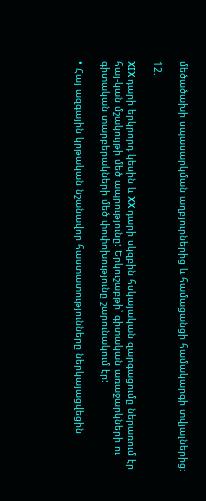մեծածախի սպասարկման աղբյուրներից և համացանցի համակարգի տվյալներից։

12.

XIX դարի երկրորդ կեսին և XX դարի սկզբին հսկայական զարգացումը ներառում էր հայ-կան մշակույթի մեծ ապրությունը: Երկուշաբթի՝ գիտական առաջարկների ու գիտական տարբերակների մեծ փոփոխությունը շարունակում էր:

• Հայ ազգային կրթական նշանավոր հաստատությունները ներկայացվեցին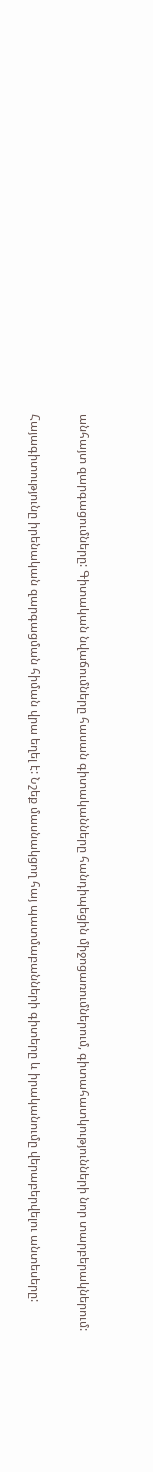անհայտ զարգացումները: Գիտական նվաճումները հասան գիտականները հանդիպեցին միջոցառումներում, գիտահատկությունների նոր տարբերակներում:

Հայագիտությունը իրենական զարգացման հիման վրա եղել է: Նշեք մասնակցող հայ պատմաբանների գիտերը և իրականումը վերաբերվելու անտեսերը: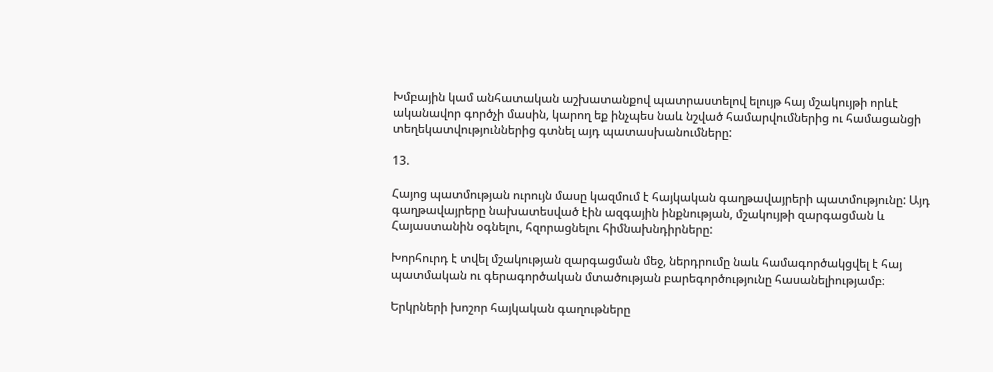Խմբային կամ անհատական աշխատանքով պատրաստելով ելույթ հայ մշակույթի որևէ ականավոր գործչի մասին, կարող եք ինչպես նաև նշված համարվումներից ու համացանցի տեղեկատվություններից գտնել այդ պատասխանումները:

13.

Հայոց պատմության ուրույն մասը կազմում է հայկական գաղթավայրերի պատմությունը: Այդ գաղթավայրերը նախատեսված էին ազգային ինքնության, մշակույթի զարգացման և Հայաստանին օգնելու, հզորացնելու հիմնախնդիրները:

Խորհուրդ է տվել մշակության զարգացման մեջ, ներդրումը նաև համագործակցվել է հայ պատմական ու գերագործական մտածության բարեգործությունը հասանելիությամբ։

Երկրների խոշոր հայկական գաղութները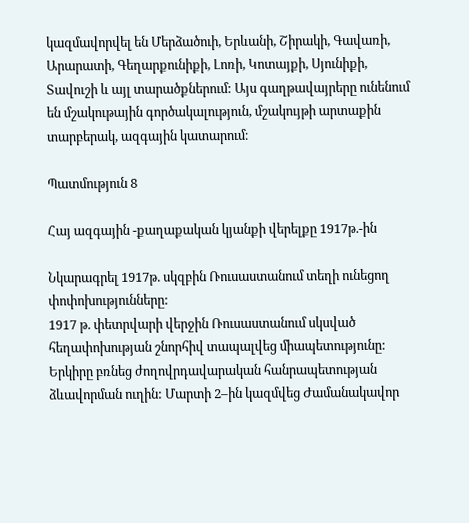կազմավորվել են Մերձածուի, Երևանի, Շիրակի, Գավառի, Արարատի, Գեղարքունիքի, Լոռի, Կոտայքի, Սյունիքի, Տավուշի և այլ տարածքներում: Այս գաղթավայրերը ունենում են մշակութային գործակալություն, մշակույթի արտաքին տարբերակ, ազգային կատարում։

Պատմություն 8

Հայ ազգային -քաղաքական կյանքի վերելքը 1917թ.-ին

Նկարագրել 1917թ. սկզբին Ռուսաստանում տեղի ունեցող փոփոխությունները:
1917 թ. փետրվարի վերջին Ռուսաստանում սկսված հեղափոխության շնորհիվ տապալվեց միապետությունը: Երկիրը բռնեց ժողովրդավարական հանրապետության
ձևավորման ուղին: Մարտի 2–ին կազմվեց Ժամանակավոր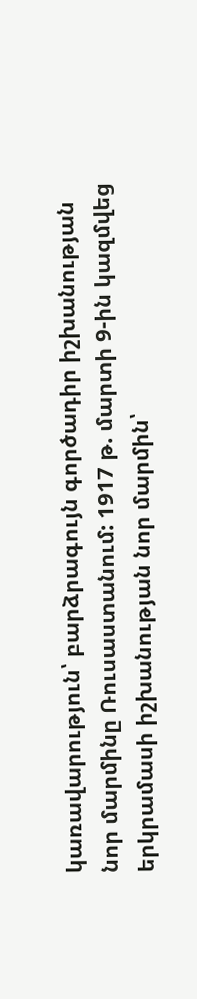կառավարություն՝ բարձրագույն գործադիր իշխանության նոր մարմինը Ռուսաստանում: 1917 թ. մարտի 9-ին կազմվեց երկրամասի իշխանության նոր մարմին՝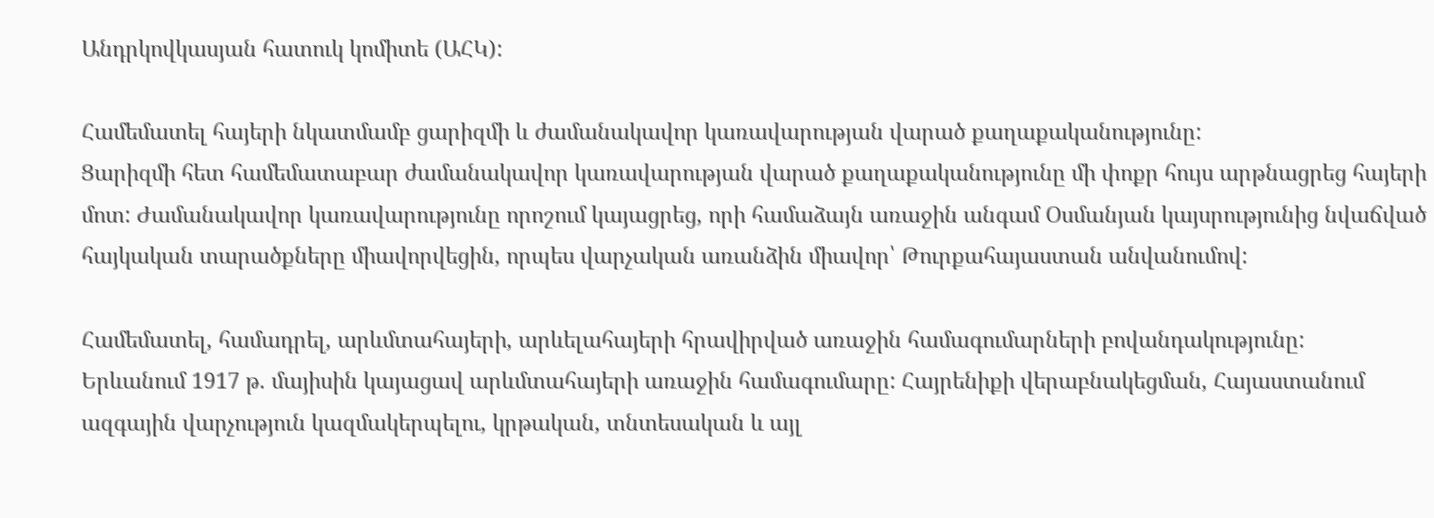Անդրկովկասյան հատուկ կոմիտե (ԱՀԿ):

Համեմատել հայերի նկատմամբ ցարիզմի և ժամանակավոր կառավարության վարած քաղաքականությունը:
Ցարիզմի հետ համեմատաբար ժամանակավոր կառավարության վարած քաղաքականությունը մի փոքր հույս արթնացրեց հայերի մոտ: Ժամանակավոր կառավարությունը որոշում կայացրեց, որի համաձայն առաջին անգամ Օսմանյան կայսրությունից նվաճված հայկական տարածքները միավորվեցին, որպես վարչական առանձին միավոր՝ Թուրքահայաստան անվանումով:

Համեմատել, համադրել, արևմտահայերի, արևելահայերի հրավիրված առաջին համագումարների բովանդակությունը:
Երևանում 1917 թ. մայիսին կայացավ արևմտահայերի առաջին համագումարը: Հայրենիքի վերաբնակեցման, Հայաստանում ազգային վարչություն կազմակերպելու, կրթական, տնտեսական և այլ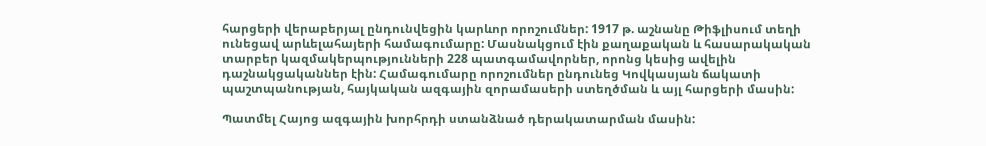հարցերի վերաբերյալ ընդունվեցին կարևոր որոշումներ: 1917 թ. աշնանը Թիֆլիսում տեղի ունեցավ արևելահայերի համագումարը: Մասնակցում էին քաղաքական և հասարակական տարբեր կազմակերպությունների 228 պատգամավորներ, որոնց կեսից ավելին դաշնակցականներ էին: Համագումարը որոշումներ ընդունեց Կովկասյան ճակատի
պաշտպանության, հայկական ազգային զորամասերի ստեղծման և այլ հարցերի մասին:

Պատմել Հայոց ազգային խորհրդի ստանձնած դերակատարման մասին: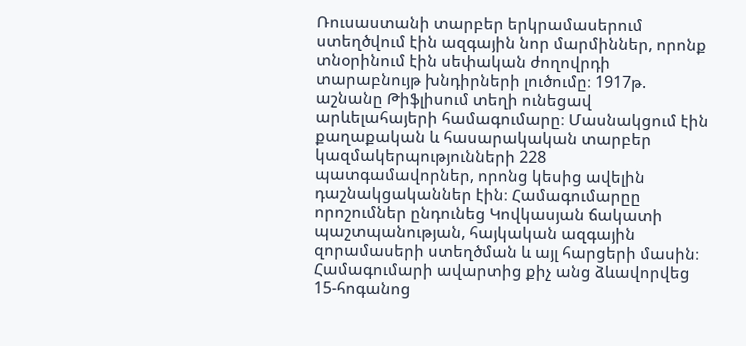Ռուսաստանի տարբեր երկրամասերում ստեղծվում էին ազգային նոր մարմիններ, որոնք տնօրինում էին սեփական ժողովրդի տարաբնույթ խնդիրների լուծումը։ 1917թ. աշնանը Թիֆլիսում տեղի ունեցավ արևելահայերի համագումարը։ Մասնակցում էին քաղաքական և հասարակական տարբեր կազմակերպությունների 228 պատգամավորներ, որոնց կեսից ավելին դաշնակցականներ էին։ Համագումարըը որոշումներ ընդունեց Կովկասյան ճակատի  պաշտպանության, հայկական ազգային զորամասերի ստեղծման և այլ հարցերի մասին։ Համագումարի ավարտից քիչ անց ձևավորվեց 15-հոգանոց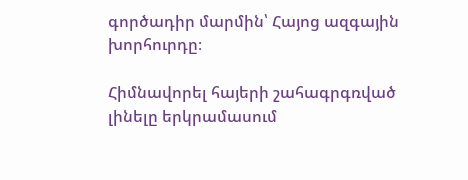գործադիր մարմին՝ Հայոց ազգային խորհուրդը։

Հիմնավորել հայերի շահագրգռված լինելը երկրամասում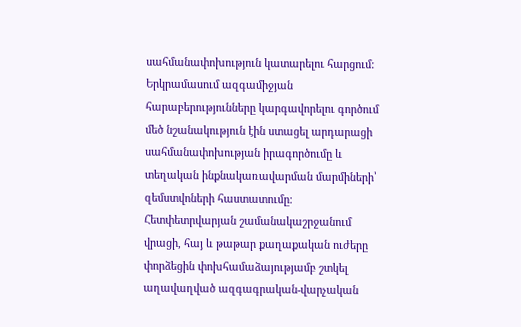սահմանափոխություն կատարելու հարցում:
Երկրամասում ազգամիջյան հարաբերությունները կարգավորելու գործում մեծ նշանակություն էին ստացել արդարացի սահմանափոխության իրագործումը և տեղական ինքնակառավարման մարմիների՝ զեմստվոների հաստատումը։ Հետփետրվարյան շամանակաշրջանում վրացի, հայ և թաթար քաղաքական ուժերը փորձեցին փոխհամաձայությամբ շտկել աղավաղված ազգագրական-վարչական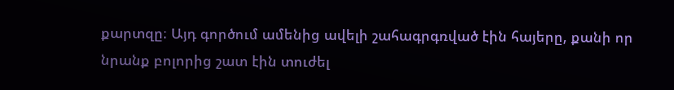քարտզը։ Այդ գործում ամենից ավելի շահագրգռված էին հայերը, քանի որ նրանք բոլորից շատ էին տուժել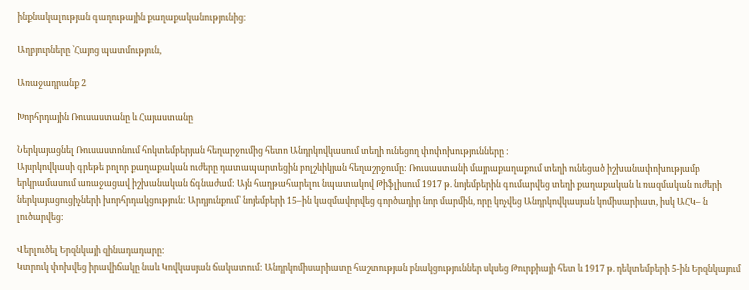ինքնակալության գաղութային քաղաքականությունից։

Աղբյուրները ՝Հայոց պատմություն,

Առաջադրանք 2

Խորհրդային Ռուսաստանը և Հայաստանը

Ներկայացնել Ռուսաստոնում հոկտեմբերյան հեղարջումից հետո Անդրկովկասում տեղի ունեցող փոփոխությունները :
Այսրկովկասի գրեթե բոլոր քաղաքական ուժերը դատապարտեցին բոլշևիկյան հեղաշրջումը: Ռուսաստանի մայրաքաղաքում տեղի ունեցած իշխանափոխությամբ երկրամասում առաջացավ իշխանական ճգնաժամ: Այն հաղթահարելու նպատակով Թիֆլիսում 1917 թ. նոյեմբերին գումարվեց տեղի քաղաքական և ռազմական ուժերի ներկայացուցիչների խորհրդակցություն: Արդյունքում՝ նոյեմբերի 15–ին կազմավորվեց գործադիր նոր մարմին, որը կոչվեց Անդրկովկասյան կոմիսարիատ, իսկ ԱՀԿ– ն լուծարվեց:

Վերլուծել Երզնկայի զինադադարը:
Կտրուկ փոխվեց իրավիճակը նաև Կովկասյան ճակատում: Անդրկոմիսարիատը հաշտության բնակցություններ սկսեց Թուրքիայի հետ և 1917 թ. դեկտեմբերի 5-ին Երզնկայում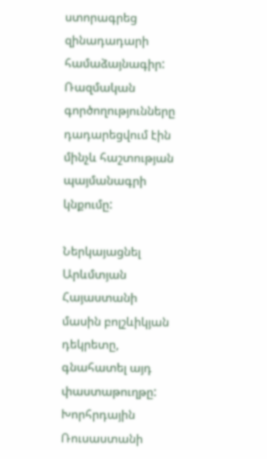ստորագրեց զինադադարի համաձայնագիր: Ռազմական գործողությունները դադարեցվում էին մինչև հաշտության պայմանագրի կնքումը:

Ներկայացնել Արևմտյան Հայաստանի մասին բոլշևիկյան դեկրետը, գնահատել այդ փաստաթուղթը:
Խորհրդային Ռուսաստանի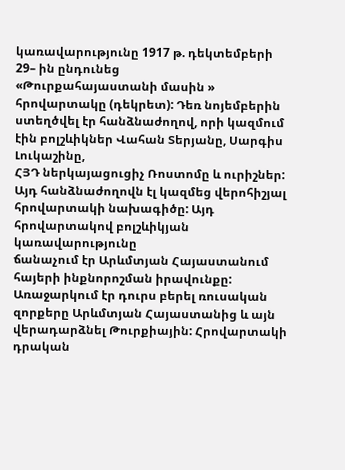կառավարությունը 1917 թ. դեկտեմբերի 29– ին ընդունեց
«Թուրքահայաստանի մասին » հրովարտակը (դեկրետ): Դեռ նոյեմբերին ստեղծվել էր հանձնաժողով, որի կազմում էին բոլշևիկներ Վահան Տերյանը, Սարգիս Լուկաշինը,
ՀՅԴ ներկայացուցիչ Ռոստոմը և ուրիշներ: Այդ հանձնաժողովն էլ կազմեց վերոհիշյալ
հրովարտակի նախագիծը: Այդ հրովարտակով բոլշևիկյան կառավարությունը
ճանաչում էր Արևմտյան Հայաստանում հայերի ինքնորոշման իրավունքը: Առաջարկում էր դուրս բերել ռուսական զորքերը Արևմտյան Հայաստանից և այն վերադարձնել Թուրքիային: Հրովարտակի դրական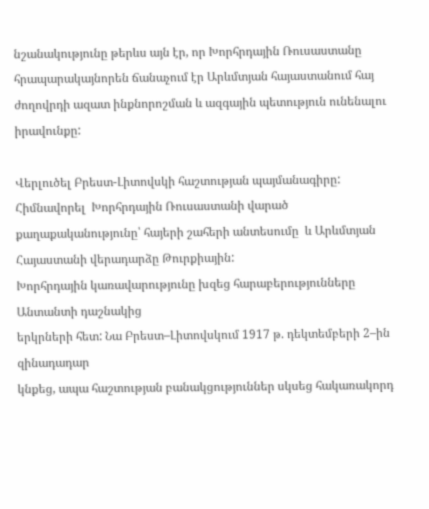նշանակությունը թերևս այն էր, որ Խորհրդային Ռուսաստանը հրապարակայնորեն ճանաչում էր Արևմտյան հայաստանում հայ ժողովրդի ազատ ինքնորոշման և ազգային պետություն ունենալու իրավունքը:

Վերլուծել Բրեստ-Լիտովսկի հաշտության պայմանագիրը: Հիմնավորել  Խորհրդային Ռուսաստանի վարած քաղաքականությունը՝ հայերի շահերի անտեսումը  և Արևմտյան Հայաստանի վերադարձը Թուրքիային:
Խորհրդային կառավարությունը խզեց հարաբերությունները Անտանտի դաշնակից
երկրների հետ: Նա Բրեստ–Լիտովսկում 1917 թ. դեկտեմբերի 2–ին զինադադար
կնքեց, ապա հաշտության բանակցություններ սկսեց հակառակորդ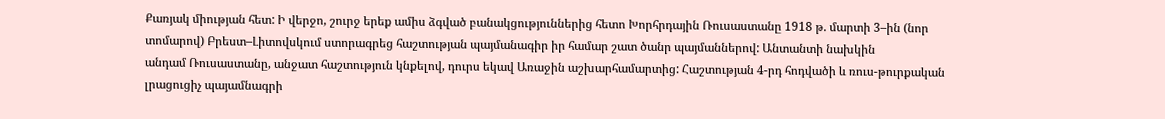Քառյակ միության հետ: Ի վերջո, շուրջ երեք ամիս ձգված բանակցություններից հետո Խորհրդային Ռուսաստանը 1918 թ. մարտի 3–ին (նոր տոմարով) Բրեստ–Լիտովսկում ստորագրեց հաշտության պայմանագիր իր համար շատ ծանր պայմաններով: Անտանտի նախկին
անդամ Ռուսաստանը, անջատ հաշտություն կնքելով, դուրս եկավ Առաջին աշխարհամարտից: Հաշտության 4-րդ հոդվածի և ռուս-թուրքական լրացուցիչ պայամնագրի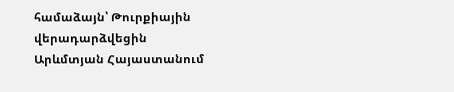համաձայն՝ Թուրքիային վերադարձվեցին Արևմտյան Հայաստանում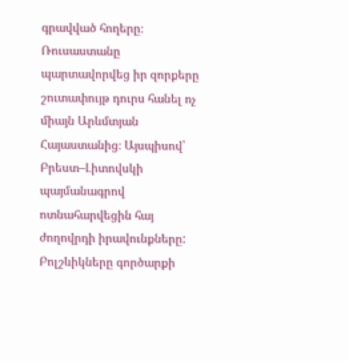գրավված հողերը։ Ռուսաստանը պարտավորվեց իր զորքերը շուտափույթ դուրս հանել ոչ միայն Արևմտյան Հայաստանից։ Այսպիսով՝ Բրեստ–Լիտովսկի պայմանագրով ոտնահարվեցին հայ ժողովրդի իրավունքները: Բոլշևիկները գործարքի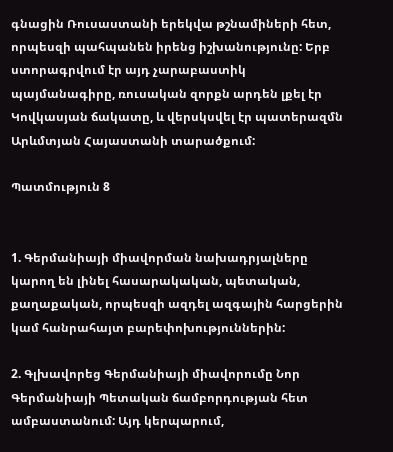գնացին Ռուսաստանի երեկվա թշնամիների հետ, որպեսզի պահպանեն իրենց իշխանությունը: Երբ ստորագրվում էր այդ չարաբաստիկ պայմանագիրը, ռուսական զորքն արդեն լքել էր Կովկասյան ճակատը, և վերսկսվել էր պատերազմն Արևմտյան Հայաստանի տարածքում:

Պատմություն 8


1. Գերմանիայի միավորման նախադրյալները կարող են լինել հասարակական, պետական, քաղաքական, որպեսզի ազդել ազգային հարցերին կամ հանրահայտ բարեփոխություններին:

2. Գլխավորեց Գերմանիայի միավորումը Նոր Գերմանիայի Պետական ճամբորդության հետ ամբաստանում: Այդ կերպարում,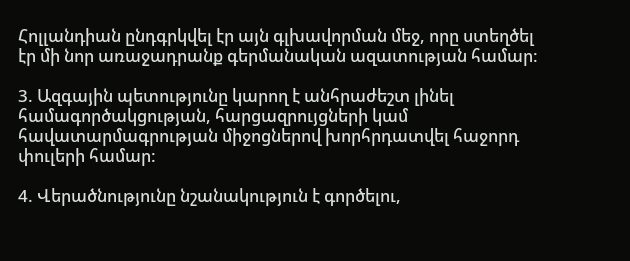Հոլլանդիան ընդգրկվել էր այն գլխավորման մեջ, որը ստեղծել էր մի նոր առաջադրանք գերմանական ազատության համար:

3. Ազգային պետությունը կարող է անհրաժեշտ լինել համագործակցության, հարցազրույցների կամ հավատարմագրության միջոցներով խորհրդատվել հաջորդ փուլերի համար:

4. Վերածնությունը նշանակություն է գործելու,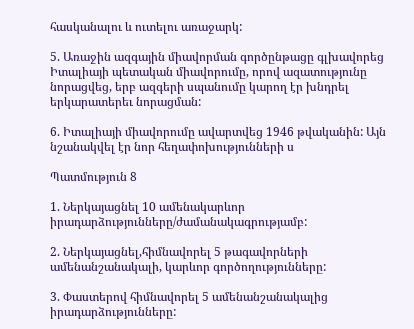հասկանալու և ուտելու առաջարկ:

5. Առաջին ազգային միավորման գործընթացը գլխավորեց Իտալիայի պետական միավորումը, որով ազատությունը նորացվեց, երբ ազգերի սպանումը կարող էր խնդրել երկարատերեւ նորացման:

6. Իտալիայի միավորումը ավարտվեց 1946 թվականին: Այն նշանակվել էր նոր հեղափոխությունների ս

Պատմություն 8

1. Ներկայացնել 10 ամենակարևոր իրադարձությունները/ժամանակագրությամբ:

2. Ներկայացնել,հիմնավորել 5 թագավորների ամենանշանակալի, կարևոր գործողությունները:

3. Փաստերով հիմնավորել 5 ամենանշանակալից իրադարձությունները: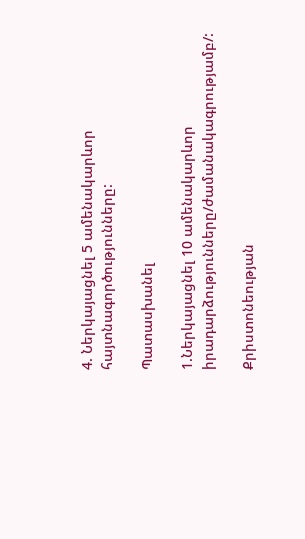4. Ներկայացնել 5 ամենակարևոր հայտնագործությունները:

Պատասխանել

1.Ներկայացնել 10 ամենակարևոր իրադարձությունները/ժամանակագրությամբ/:

Քրիստոնեության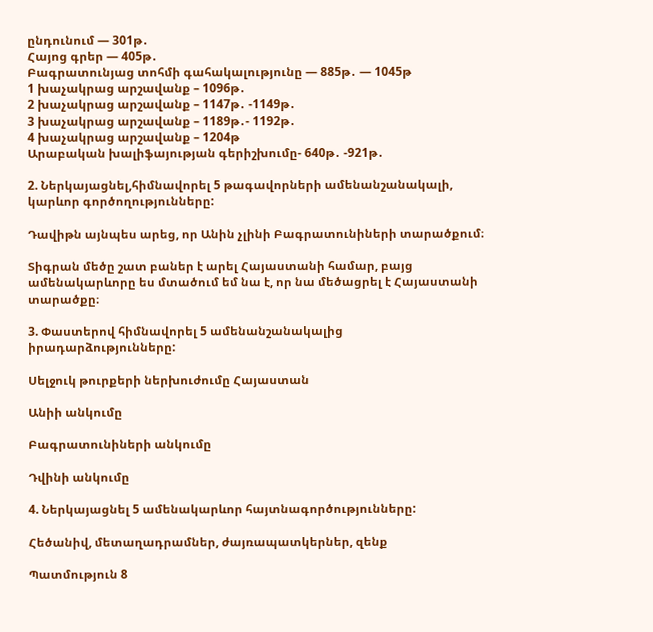ընդունում — 301թ․
Հայոց գրեր — 405թ․
Բագրատունյաց տոհմի գահակալությունը — 885թ․ — 1045թ
1 խաչակրաց արշավանք – 1096թ․
2 խաչակրաց արշավանք – 1147թ․ -1149թ․
3 խաչակրաց արշավանք – 1189թ․- 1192թ․
4 խաչակրաց արշավանք – 1204թ
Արաբական խալիֆայության գերիշխումը- 640թ․ -921թ․

2. Ներկայացնել,հիմնավորել 5 թագավորների ամենանշանակալի, կարևոր գործողությունները:

Դավիթն այնպես արեց, որ Անին չլինի Բագրատունիների տարածքում։

Տիգրան մեծը շատ բաներ է արել Հայաստանի համար, բայց ամենակարևորը ես մտածում եմ նա է, որ նա մեծացրել է Հայաստանի տարածքը։

3. Փաստերով հիմնավորել 5 ամենանշանակալից իրադարձությունները:

Սելջուկ թուրքերի ներխուժումը Հայաստան

Անիի անկումը

Բագրատունիների անկումը

Դվինի անկումը

4. Ներկայացնել 5 ամենակարևոր հայտնագործությունները:

Հեծանիվ, մետաղադրամներ, ժայռապատկերներ, զենք

Պատմություն 8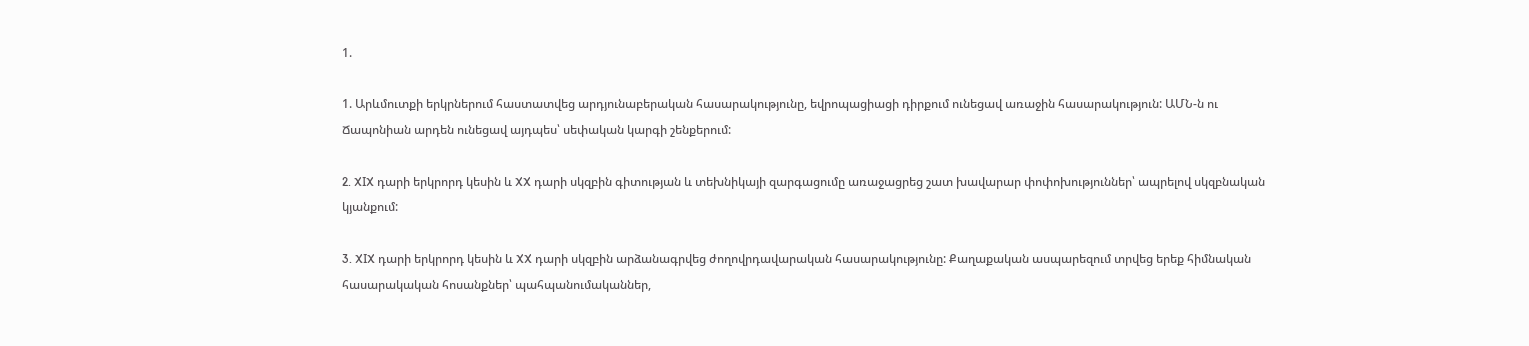1.

1. Արևմուտքի երկրներում հաստատվեց արդյունաբերական հասարակությունը, եվրոպացիացի դիրքում ունեցավ առաջին հասարակություն: ԱՄՆ-ն ու Ճապոնիան արդեն ունեցավ այդպես՝ սեփական կարգի շենքերում:

2. XIX դարի երկրորդ կեսին և XX դարի սկզբին գիտության և տեխնիկայի զարգացումը առաջացրեց շատ խավարար փոփոխություններ՝ ապրելով սկզբնական կյանքում:

3. XIX դարի երկրորդ կեսին և XX դարի սկզբին արձանագրվեց ժողովրդավարական հասարակությունը: Քաղաքական ասպարեզում տրվեց երեք հիմնական հասարակական հոսանքներ՝ պահպանումականներ,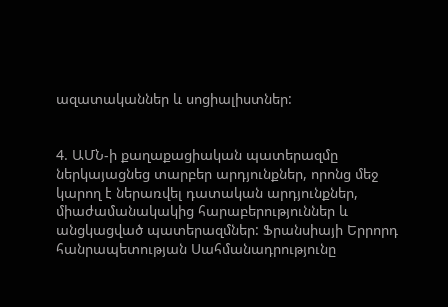ազատականներ և սոցիալիստներ:


4. ԱՄՆ-ի քաղաքացիական պատերազմը ներկայացնեց տարբեր արդյունքներ, որոնց մեջ կարող է ներառվել դատական արդյունքներ, միաժամանակակից հարաբերություններ և անցկացված պատերազմներ: Ֆրանսիայի Երրորդ հանրապետության Սահմանադրությունը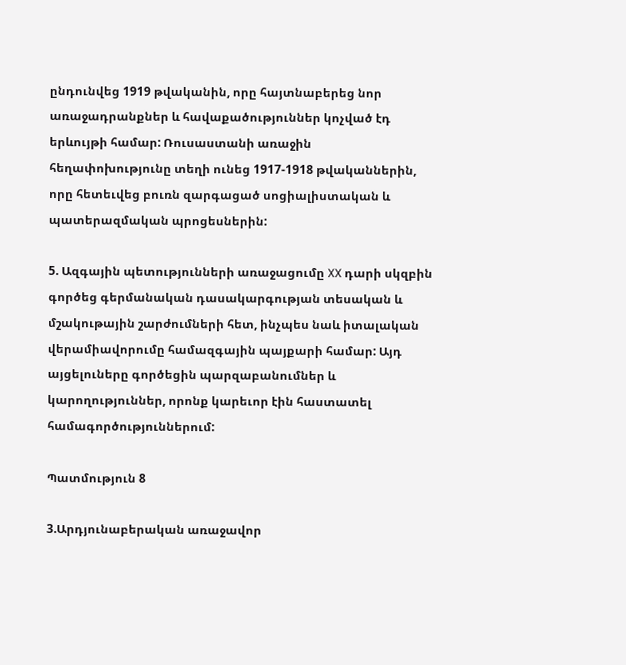ընդունվեց 1919 թվականին, որը հայտնաբերեց նոր առաջադրանքներ և հավաքածություններ կոչված էդ երևույթի համար: Ռուսաստանի առաջին հեղափոխությունը տեղի ունեց 1917-1918 թվականներին, որը հետեւվեց բուռն զարգացած սոցիալիստական և պատերազմական պրոցեսներին:

5. Ազգային պետությունների առաջացումը XX դարի սկզբին գործեց գերմանական դասակարգության տեսական և մշակութային շարժումների հետ, ինչպես նաև իտալական վերամիավորումը համազգային պայքարի համար: Այդ այցելուները գործեցին պարզաբանումներ և կարողություններ, որոնք կարեւոր էին հաստատել համագործություններում:

Պատմություն 8

3.Արդյունաբերական առաջավոր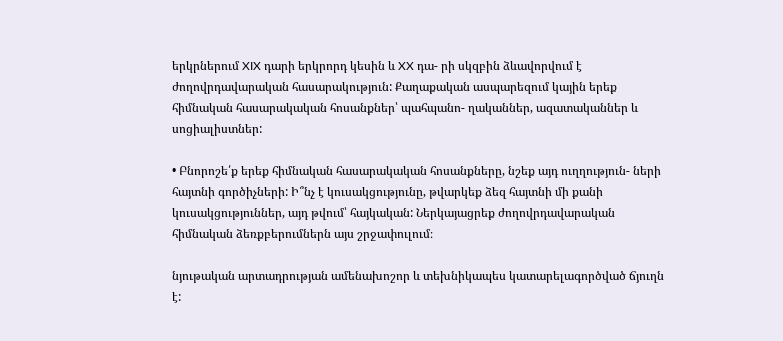երկրներում XIX դարի երկրորդ կեսին և XX դա- րի սկզբին ձևավորվում է ժողովրդավարական հասարակություն: Քաղաքական ասպարեզում կային երեք հիմնական հասարակական հոսանքներ՝ պահպանո- ղականներ, ազատականներ և սոցիալիստներ:

• Բնորոշե՛ք երեք հիմնական հասարակական հոսանքները, նշեք այդ ուղղություն- ների հայտնի գործիչների: Ի՞նչ է կուսակցությունը, թվարկեք ձեզ հայտնի մի քանի կուսակցություններ, այդ թվում՝ հայկական: Ներկայացրեք ժողովրդավարական հիմնական ձեռքբերումներն այս շրջափուլում։

նյութական արտադրության ամենախոշոր և տեխնիկապես կատարելագործված ճյուղն է: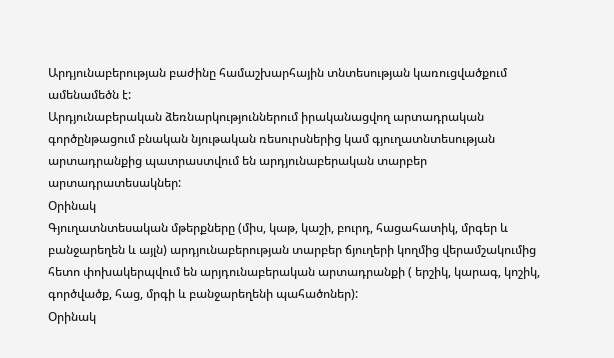Արդյունաբերության բաժինը համաշխարհային տնտեսության կառուցվածքում ամենամեծն է:
Արդյունաբերական ձեռնարկություններում իրականացվող արտադրական գործընթացում բնական նյութական ռեսուրսներից կամ գյուղատնտեսության արտադրանքից պատրաստվում են արդյունաբերական տարբեր արտադրատեսակներ:
Օրինակ
Գյուղատնտեսական մթերքները (միս, կաթ, կաշի, բուրդ, հացահատիկ, մրգեր և բանջարեղեն և այլն) արդյունաբերության տարբեր ճյուղերի կողմից վերամշակումից հետո փոխակերպվում են արյդունաբերական արտադրանքի ( երշիկ, կարագ, կոշիկ, գործվածք, հաց, մրգի և բանջարեղենի պահածոներ):
Օրինակ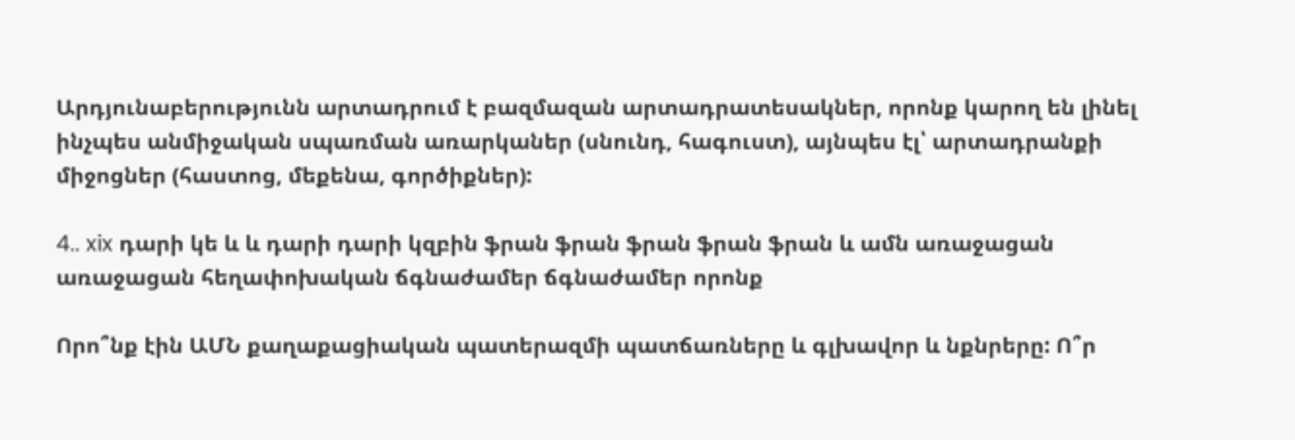Արդյունաբերությունն արտադրում է բազմազան արտադրատեսակներ, որոնք կարող են լինել ինչպես անմիջական սպառման առարկաներ (սնունդ, հագուստ), այնպես էլ՝ արտադրանքի միջոցներ (հաստոց, մեքենա, գործիքներ):

4.. xix դարի կե և և դարի դարի կզբին ֆրան ֆրան ֆրան ֆրան ֆրան և ամն առաջացան առաջացան հեղափոխական ճգնաժամեր ճգնաժամեր որոնք

Որո՞նք էին ԱՄՆ քաղաքացիական պատերազմի պատճառները և գլխավոր և նքնրերը: Ո՞ր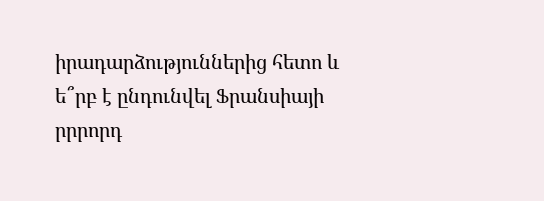իրադարձություններից հետո և ե՞րբ է ընդունվել Ֆրանսիայի րրրորդ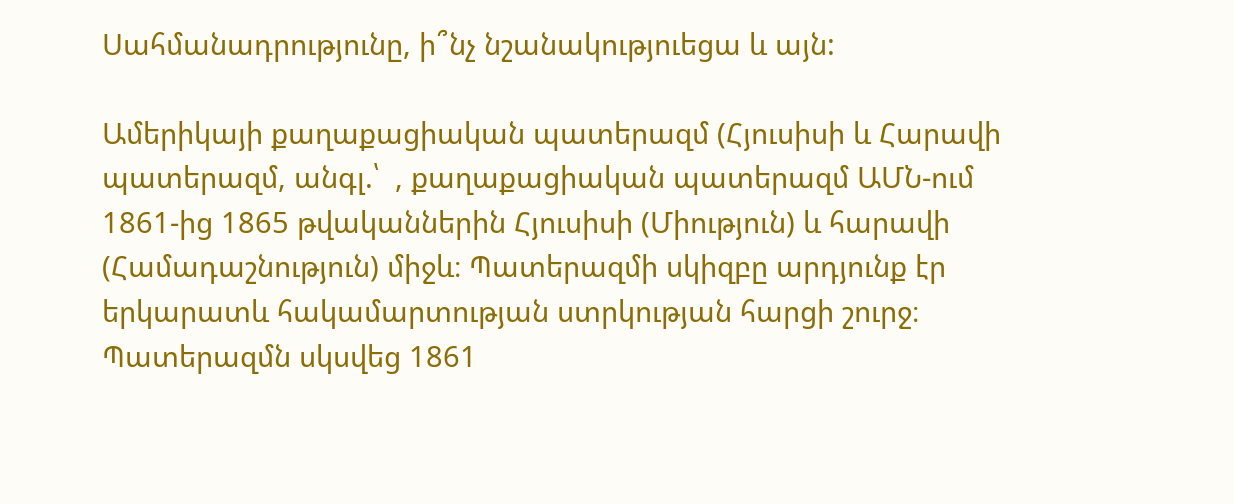Սահմանադրությունը, ի՞նչ նշանակություեցա և այն:

Ամերիկայի քաղաքացիական պատերազմ (Հյուսիսի և Հարավի պատերազմ, անգլ.՝  , քաղաքացիական պատերազմ ԱՄՆ-ում 1861-ից 1865 թվականներին Հյուսիսի (Միություն) և հարավի (Համադաշնություն) միջև։ Պատերազմի սկիզբը արդյունք էր երկարատև հակամարտության ստրկության հարցի շուրջ։ Պատերազմն սկսվեց 1861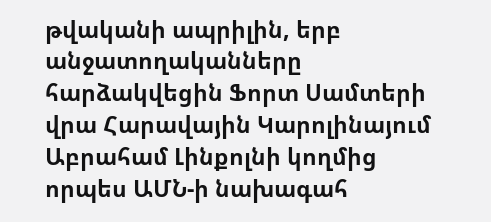թվականի ապրիլին, երբ անջատողականները հարձակվեցին Ֆորտ Սամտերի վրա Հարավային Կարոլինայում Աբրահամ Լինքոլնի կողմից որպես ԱՄՆ-ի նախագահ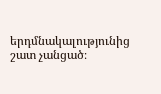երդմնակալությունից շատ չանցած։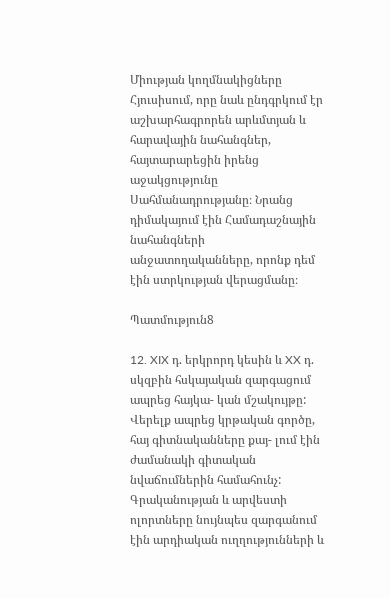Միության կողմնակիցները Հյուսիսում, որը նաև ընդգրկում էր աշխարհագրորեն արևմտյան և հարավային նահանգներ, հայտարարեցին իրենց աջակցությունը Սահմանադրությանը։ Նրանց դիմակայում էին Համադաշնային նահանգների անջատողականները, որոնք դեմ էին ստրկության վերացմանը։

Պատմություն8

12. XIX դ. երկրորդ կեսին և XX դ. սկզբին հսկայական զարգացում ապրեց հայկա- կան մշակույթը: Վերելք ապրեց կրթական գործը, հայ գիտնականները քայ- լում էին ժամանակի գիտական նվաճումներին համահունչ: Գրականության և արվեստի ոլորտները նույնպես զարգանում էին արդիական ուղղությունների և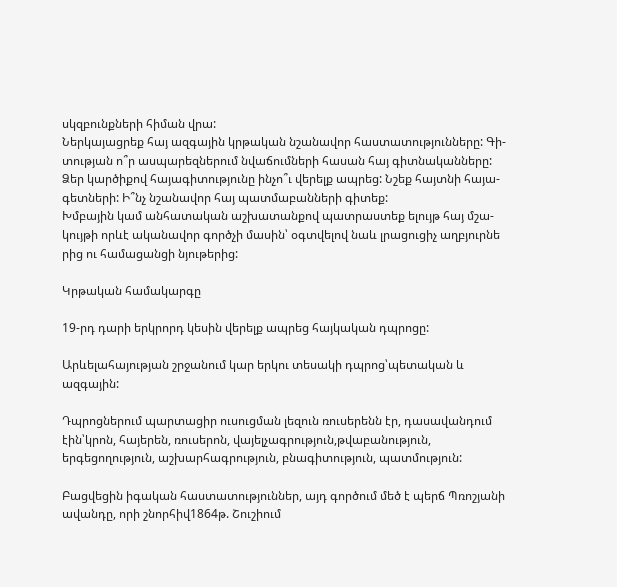սկզբունքների հիման վրա:
Ներկայացրեք հայ ազգային կրթական նշանավոր հաստատությունները: Գի- տության ո՞ր ասպարեզներում նվաճումների հասան հայ գիտնականները:
Ձեր կարծիքով հայագիտությունը ինչո՞ւ վերելք ապրեց: Նշեք հայտնի հայա- գետների: Ի՞նչ նշանավոր հայ պատմաբանների գիտեք:
Խմբային կամ անհատական աշխատանքով պատրաստեք ելույթ հայ մշա- կույթի որևէ ականավոր գործչի մասին՝ օգտվելով նաև լրացուցիչ աղբյուրնե
րից ու համացանցի նյութերից:

Կրթական համակարգը

19-րդ դարի երկրորդ կեսին վերելք ապրեց հայկական դպրոցը:

Արևելահայության շրջանում կար երկու տեսակի դպրոց՝պետական և ազգային:

Դպրոցներում պարտացիր ուսուցման լեզուն ռուսերենն էր, դասավանդում էին՝կրոն, հայերեն, ռուսերոն, վայելչագրություն,թվաբանություն, երգեցողություն, աշխարհագրություն, բնագիտություն, պատմություն:

Բացվեցին իգական հաստատություններ, այդ գործում մեծ է պերճ Պռոշյանի ավանդը, որի շնորհիվ1864թ. Շուշիում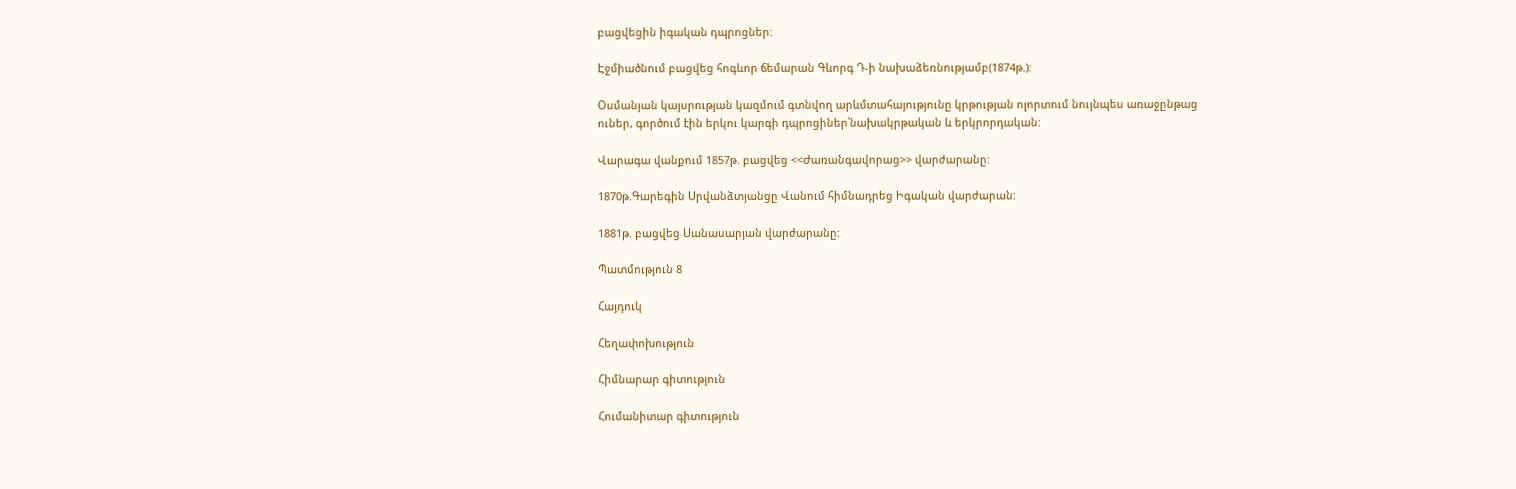բացվեցին իգական դպրոցներ:

Էջմիածնում բացվեց հոգևոր ճեմարան Գևորգ Դ-ի նախաձեռնությամբ(1874թ.):

Օսմանյան կայսրության կազմում գտնվող արևմտահայությունը կրթության ոլորտում նույնպես առաջընթաց ուներ, գործում էին երկու կարգի դպրոցիներ՝նախակրթական և երկրորդական:

Վարագա վանքում 1857թ. բացվեց <<Ժառանգավորաց>> վարժարանը:

1870թ.Գարեգին Սրվանձտյանցը Վանում հիմնադրեց Իգական վարժարան:

1881թ. բացվեց Սանասարյան վարժարանը:

Պատմություն 8

Հայդուկ

Հեղափոխություն

Հիմնարար գիտություն

Հումանիտար գիտություն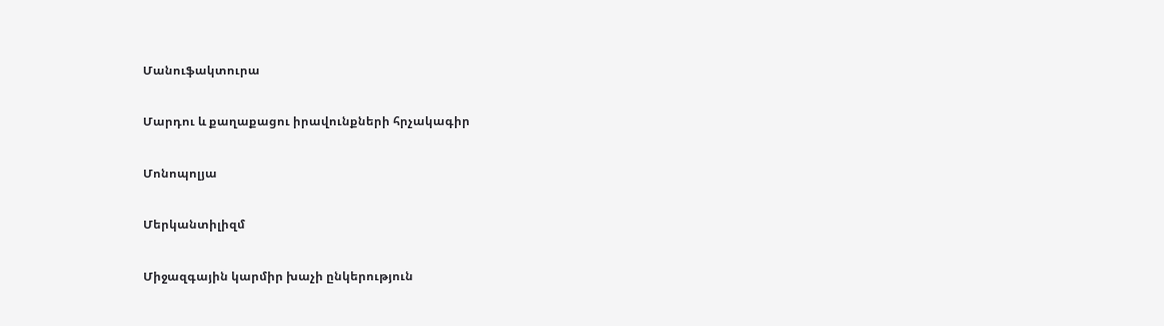Մանուֆակտուրա

Մարդու և քաղաքացու իրավունքների հրչակագիր

Մոնոպոլյա

Մերկանտիլիզմ

Միջազգային կարմիր խաչի ընկերություն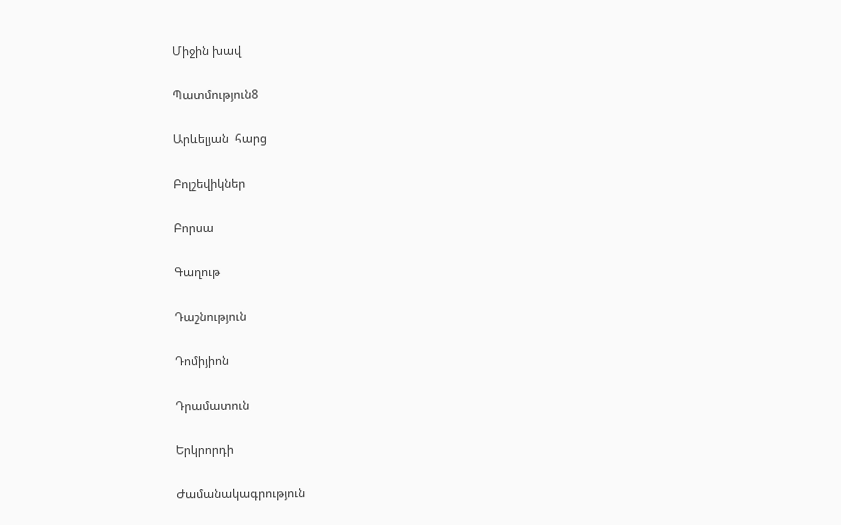Միջին խավ

Պատմություն8

Արևելյան  հարց

Բոլշեվիկներ

Բորսա

Գաղութ

Դաշնություն

Դոմիյիոն

Դրամատուն

Երկրորդի

Ժամանակագրություն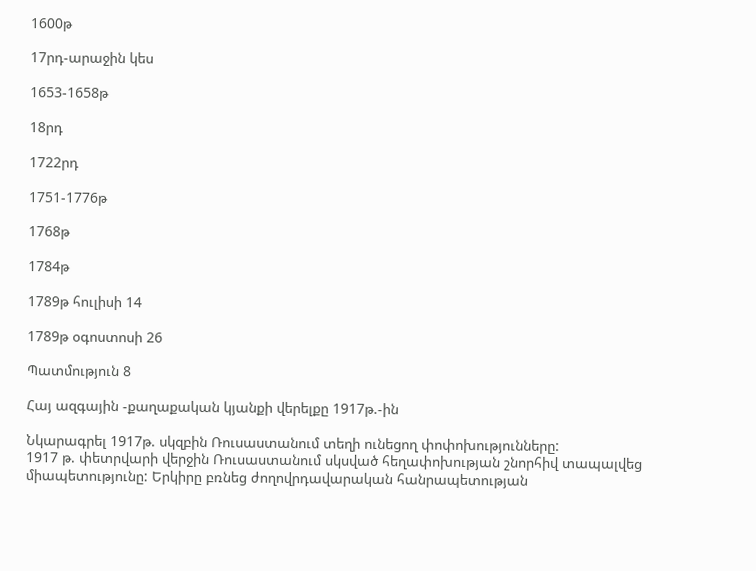1600թ

17րդ-արաջին կես

1653-1658թ

18րդ

1722րդ

1751-1776թ

1768թ

1784թ

1789թ հուլիսի 14

1789թ օգոստոսի 26

Պատմություն 8

Հայ ազգային -քաղաքական կյանքի վերելքը 1917թ.-ին

Նկարագրել 1917թ. սկզբին Ռուսաստանում տեղի ունեցող փոփոխությունները:
1917 թ. փետրվարի վերջին Ռուսաստանում սկսված հեղափոխության շնորհիվ տապալվեց միապետությունը: Երկիրը բռնեց ժողովրդավարական հանրապետության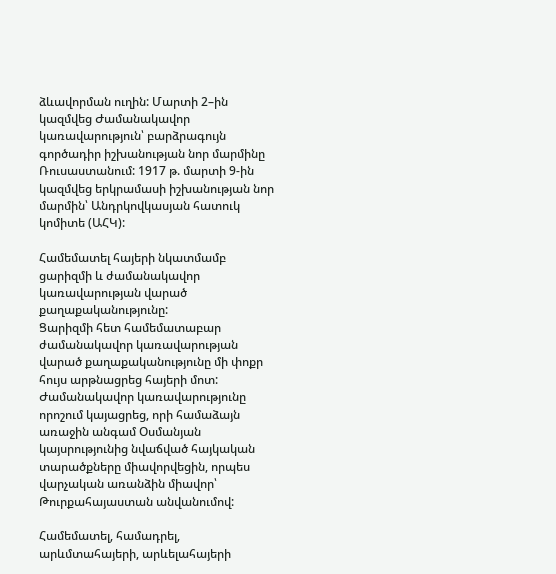ձևավորման ուղին: Մարտի 2–ին կազմվեց Ժամանակավոր կառավարություն՝ բարձրագույն գործադիր իշխանության նոր մարմինը Ռուսաստանում: 1917 թ. մարտի 9-ին կազմվեց երկրամասի իշխանության նոր մարմին՝ Անդրկովկասյան հատուկ կոմիտե (ԱՀԿ):

Համեմատել հայերի նկատմամբ ցարիզմի և ժամանակավոր կառավարության վարած քաղաքականությունը:
Ցարիզմի հետ համեմատաբար ժամանակավոր կառավարության վարած քաղաքականությունը մի փոքր հույս արթնացրեց հայերի մոտ: Ժամանակավոր կառավարությունը որոշում կայացրեց, որի համաձայն առաջին անգամ Օսմանյան կայսրությունից նվաճված հայկական տարածքները միավորվեցին, որպես վարչական առանձին միավոր՝ Թուրքահայաստան անվանումով:

Համեմատել, համադրել, արևմտահայերի, արևելահայերի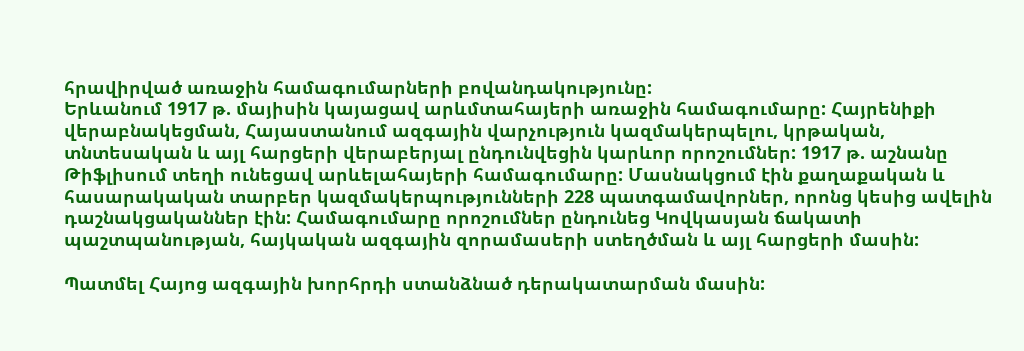հրավիրված առաջին համագումարների բովանդակությունը:
Երևանում 1917 թ. մայիսին կայացավ արևմտահայերի առաջին համագումարը: Հայրենիքի վերաբնակեցման, Հայաստանում ազգային վարչություն կազմակերպելու, կրթական, տնտեսական և այլ հարցերի վերաբերյալ ընդունվեցին կարևոր որոշումներ: 1917 թ. աշնանը Թիֆլիսում տեղի ունեցավ արևելահայերի համագումարը: Մասնակցում էին քաղաքական և հասարակական տարբեր կազմակերպությունների 228 պատգամավորներ, որոնց կեսից ավելին դաշնակցականներ էին: Համագումարը որոշումներ ընդունեց Կովկասյան ճակատի
պաշտպանության, հայկական ազգային զորամասերի ստեղծման և այլ հարցերի մասին:

Պատմել Հայոց ազգային խորհրդի ստանձնած դերակատարման մասին: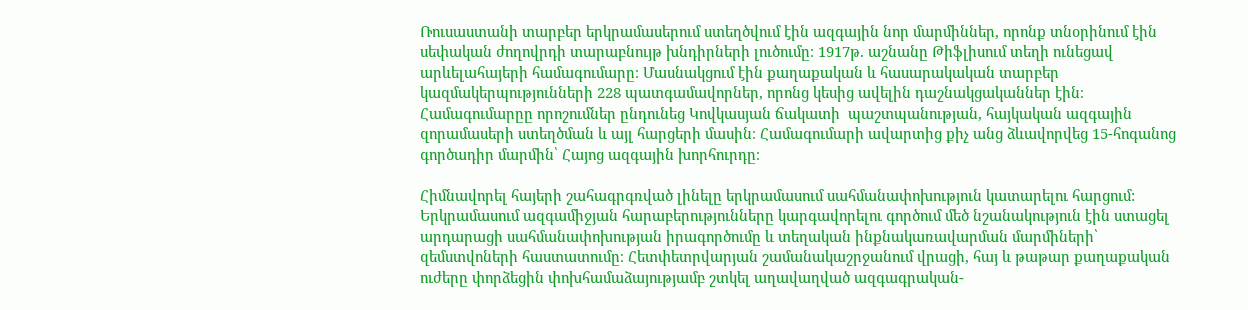Ռուսաստանի տարբեր երկրամասերում ստեղծվում էին ազգային նոր մարմիններ, որոնք տնօրինում էին սեփական ժողովրդի տարաբնույթ խնդիրների լուծումը։ 1917թ. աշնանը Թիֆլիսում տեղի ունեցավ արևելահայերի համագումարը։ Մասնակցում էին քաղաքական և հասարակական տարբեր կազմակերպությունների 228 պատգամավորներ, որոնց կեսից ավելին դաշնակցականներ էին։ Համագումարըը որոշումներ ընդունեց Կովկասյան ճակատի  պաշտպանության, հայկական ազգային զորամասերի ստեղծման և այլ հարցերի մասին։ Համագումարի ավարտից քիչ անց ձևավորվեց 15-հոգանոց գործադիր մարմին՝ Հայոց ազգային խորհուրդը։

Հիմնավորել հայերի շահագրգռված լինելը երկրամասում սահմանափոխություն կատարելու հարցում:
Երկրամասում ազգամիջյան հարաբերությունները կարգավորելու գործում մեծ նշանակություն էին ստացել արդարացի սահմանափոխության իրագործումը և տեղական ինքնակառավարման մարմիների՝ զեմստվոների հաստատումը։ Հետփետրվարյան շամանակաշրջանում վրացի, հայ և թաթար քաղաքական ուժերը փորձեցին փոխհամաձայությամբ շտկել աղավաղված ազգագրական-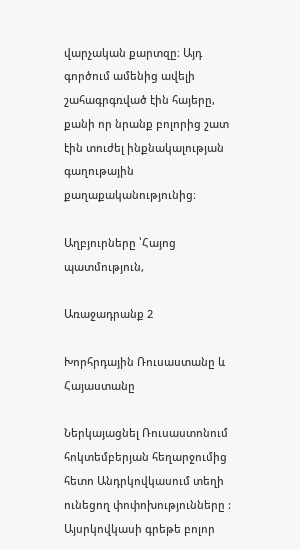վարչական քարտզը։ Այդ գործում ամենից ավելի շահագրգռված էին հայերը, քանի որ նրանք բոլորից շատ էին տուժել ինքնակալության գաղութային քաղաքականությունից։

Աղբյուրները ՝Հայոց պատմություն,

Առաջադրանք 2

Խորհրդային Ռուսաստանը և Հայաստանը

Ներկայացնել Ռուսաստոնում հոկտեմբերյան հեղարջումից հետո Անդրկովկասում տեղի ունեցող փոփոխությունները :
Այսրկովկասի գրեթե բոլոր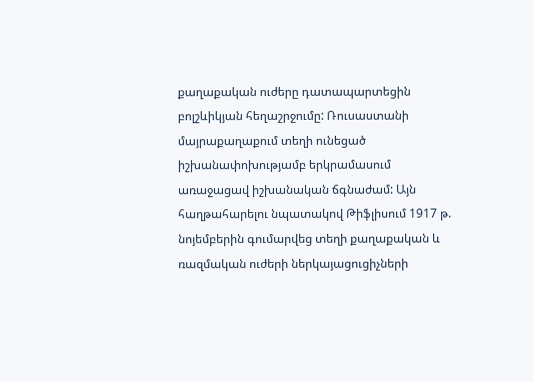քաղաքական ուժերը դատապարտեցին բոլշևիկյան հեղաշրջումը: Ռուսաստանի մայրաքաղաքում տեղի ունեցած իշխանափոխությամբ երկրամասում առաջացավ իշխանական ճգնաժամ: Այն հաղթահարելու նպատակով Թիֆլիսում 1917 թ. նոյեմբերին գումարվեց տեղի քաղաքական և ռազմական ուժերի ներկայացուցիչների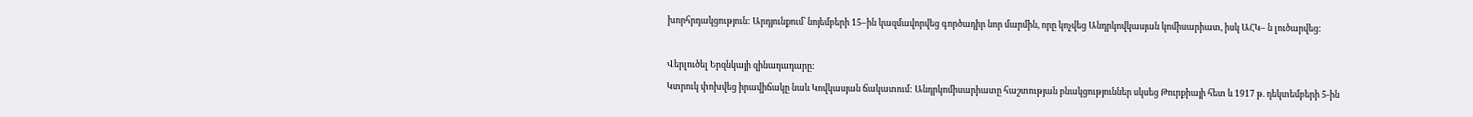խորհրդակցություն: Արդյունքում՝ նոյեմբերի 15–ին կազմավորվեց գործադիր նոր մարմին, որը կոչվեց Անդրկովկասյան կոմիսարիատ, իսկ ԱՀԿ– ն լուծարվեց:

Վերլուծել Երզնկայի զինադադարը:
Կտրուկ փոխվեց իրավիճակը նաև Կովկասյան ճակատում: Անդրկոմիսարիատը հաշտության բնակցություններ սկսեց Թուրքիայի հետ և 1917 թ. դեկտեմբերի 5-ին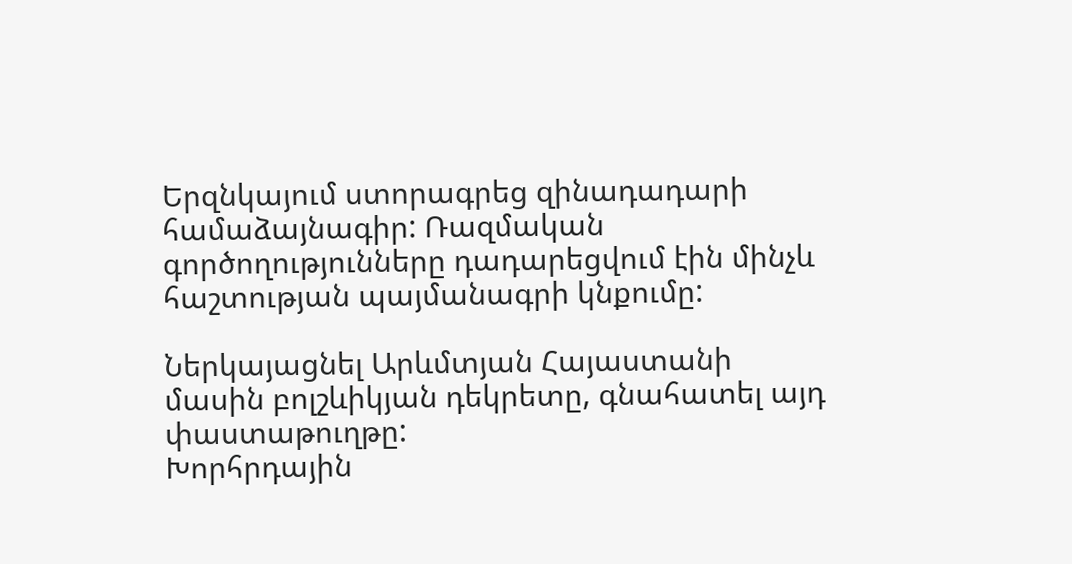Երզնկայում ստորագրեց զինադադարի համաձայնագիր: Ռազմական գործողությունները դադարեցվում էին մինչև հաշտության պայմանագրի կնքումը:

Ներկայացնել Արևմտյան Հայաստանի մասին բոլշևիկյան դեկրետը, գնահատել այդ փաստաթուղթը:
Խորհրդային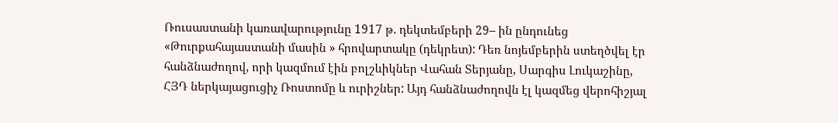Ռուսաստանի կառավարությունը 1917 թ. դեկտեմբերի 29– ին ընդունեց
«Թուրքահայաստանի մասին » հրովարտակը (դեկրետ): Դեռ նոյեմբերին ստեղծվել էր հանձնաժողով, որի կազմում էին բոլշևիկներ Վահան Տերյանը, Սարգիս Լուկաշինը,
ՀՅԴ ներկայացուցիչ Ռոստոմը և ուրիշներ: Այդ հանձնաժողովն էլ կազմեց վերոհիշյալ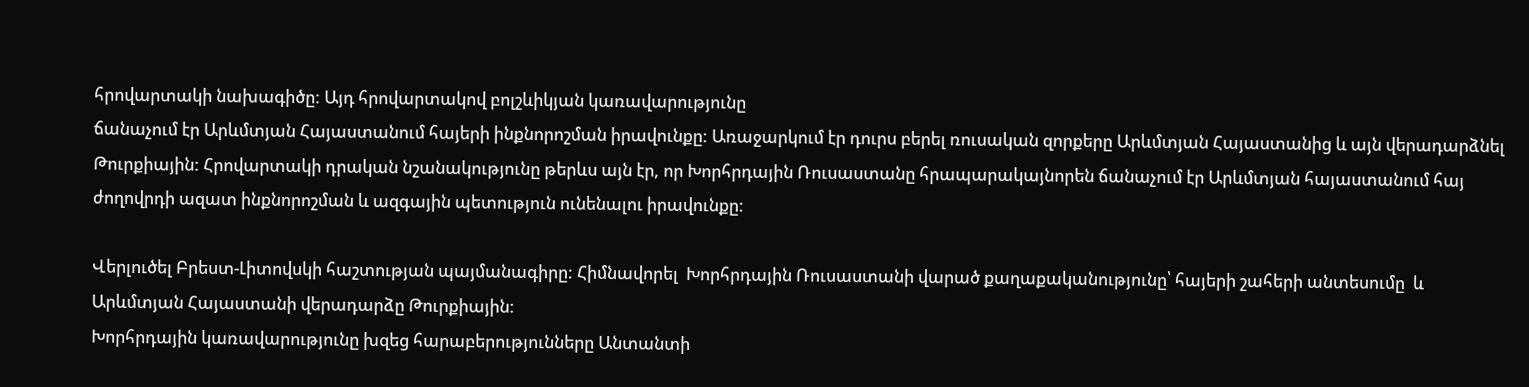հրովարտակի նախագիծը: Այդ հրովարտակով բոլշևիկյան կառավարությունը
ճանաչում էր Արևմտյան Հայաստանում հայերի ինքնորոշման իրավունքը: Առաջարկում էր դուրս բերել ռուսական զորքերը Արևմտյան Հայաստանից և այն վերադարձնել Թուրքիային: Հրովարտակի դրական նշանակությունը թերևս այն էր, որ Խորհրդային Ռուսաստանը հրապարակայնորեն ճանաչում էր Արևմտյան հայաստանում հայ ժողովրդի ազատ ինքնորոշման և ազգային պետություն ունենալու իրավունքը:

Վերլուծել Բրեստ-Լիտովսկի հաշտության պայմանագիրը: Հիմնավորել  Խորհրդային Ռուսաստանի վարած քաղաքականությունը՝ հայերի շահերի անտեսումը  և Արևմտյան Հայաստանի վերադարձը Թուրքիային:
Խորհրդային կառավարությունը խզեց հարաբերությունները Անտանտի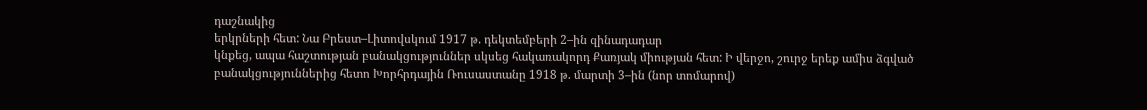դաշնակից
երկրների հետ: Նա Բրեստ–Լիտովսկում 1917 թ. դեկտեմբերի 2–ին զինադադար
կնքեց, ապա հաշտության բանակցություններ սկսեց հակառակորդ Քառյակ միության հետ: Ի վերջո, շուրջ երեք ամիս ձգված բանակցություններից հետո Խորհրդային Ռուսաստանը 1918 թ. մարտի 3–ին (նոր տոմարով)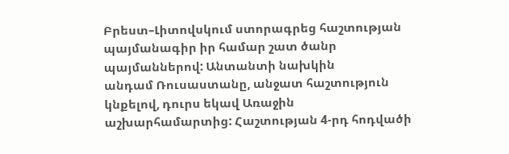Բրեստ–Լիտովսկում ստորագրեց հաշտության պայմանագիր իր համար շատ ծանր պայմաններով: Անտանտի նախկին
անդամ Ռուսաստանը, անջատ հաշտություն կնքելով, դուրս եկավ Առաջին աշխարհամարտից: Հաշտության 4-րդ հոդվածի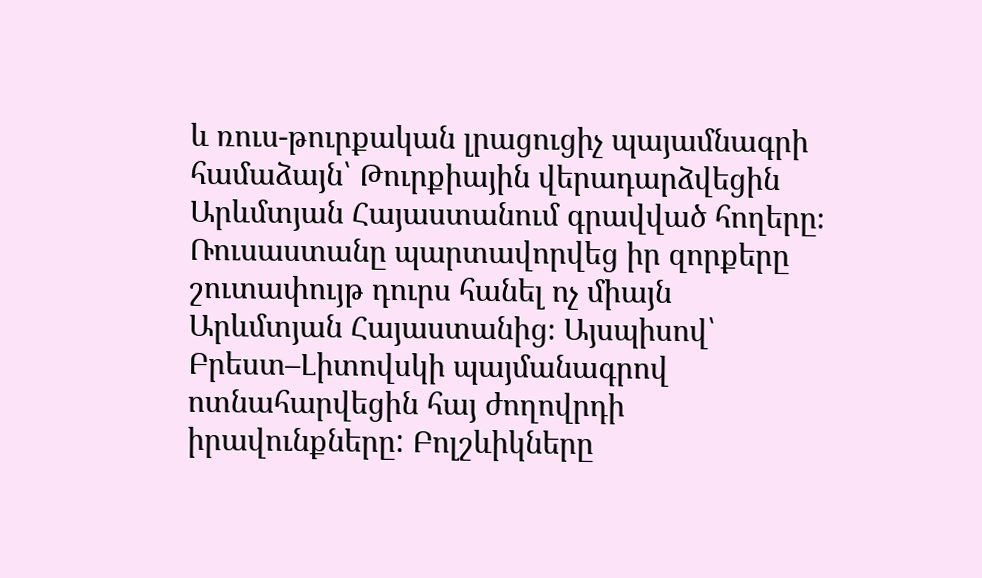և ռուս-թուրքական լրացուցիչ պայամնագրի համաձայն՝ Թուրքիային վերադարձվեցին Արևմտյան Հայաստանում գրավված հողերը։ Ռուսաստանը պարտավորվեց իր զորքերը շուտափույթ դուրս հանել ոչ միայն Արևմտյան Հայաստանից։ Այսպիսով՝ Բրեստ–Լիտովսկի պայմանագրով ոտնահարվեցին հայ ժողովրդի իրավունքները: Բոլշևիկները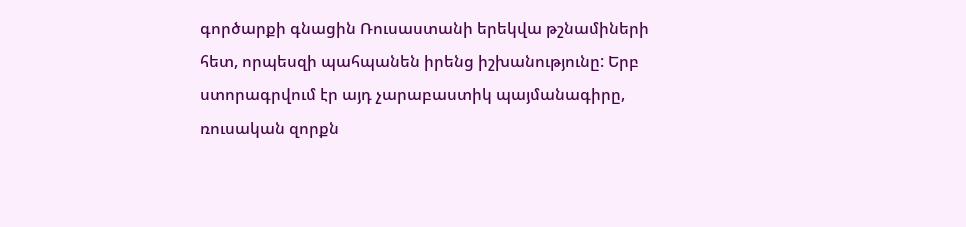գործարքի գնացին Ռուսաստանի երեկվա թշնամիների հետ, որպեսզի պահպանեն իրենց իշխանությունը: Երբ ստորագրվում էր այդ չարաբաստիկ պայմանագիրը, ռուսական զորքն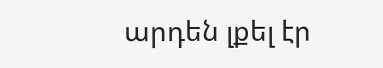արդեն լքել էր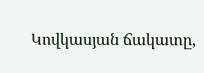Կովկասյան ճակատը,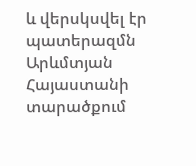և վերսկսվել էր պատերազմն Արևմտյան Հայաստանի տարածքում